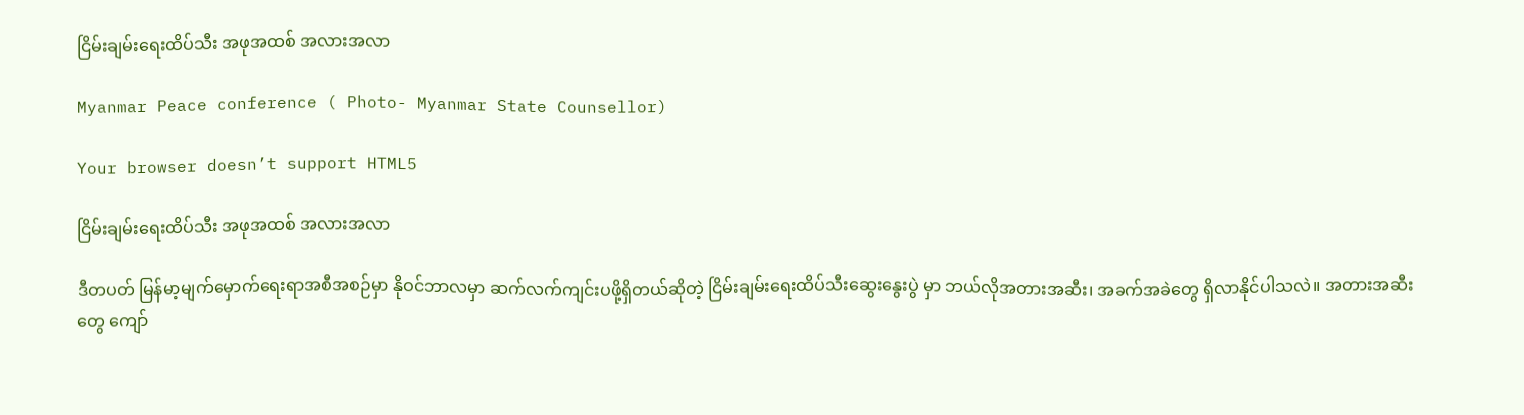ငြိမ်းချမ်းရေးထိပ်သီး အဖုအထစ် အလားအလာ

Myanmar Peace conference ( Photo- Myanmar State Counsellor)

Your browser doesn’t support HTML5

ငြိမ်းချမ်းရေးထိပ်သီး အဖုအထစ် အလားအလာ

ဒီတပတ် မြန်မာ့မျက်မှောက်ရေးရာအစီအစဉ်မှာ နိုဝင်ဘာလမှာ ဆက်လက်ကျင်းပဖို့ရှိတယ်ဆိုတဲ့ ငြိမ်းချမ်းရေးထိပ်သီးဆွေးနွေးပွဲ မှာ ဘယ်လိုအတားအဆီး၊ အခက်အခဲတွေ ရှိလာနိုင်ပါသလဲ။ အတားအဆီးတွေ ကျော်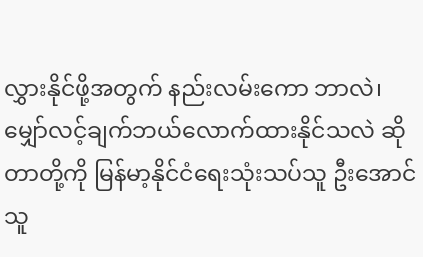လွှားနိုင်ဖို့အတွက် နည်းလမ်းကော ဘာလဲ၊ မျှော်လင့်ချက်ဘယ်လောက်ထားနိုင်သလဲ ဆိုတာတို့ကို မြန်မာ့နိုင်ငံရေးသုံးသပ်သူ ဦးအောင်သူ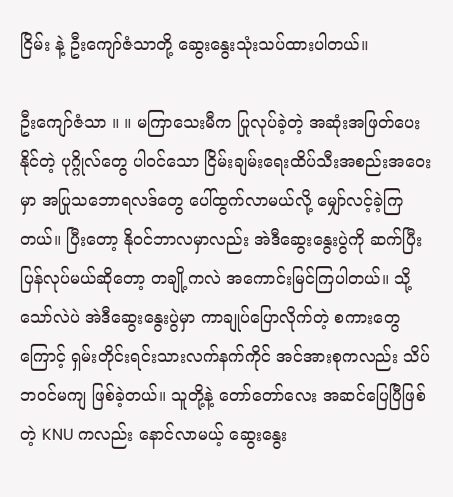ငြိမ်း နဲ့ ဦးကျော်ဇံသာတို့ ဆွေးနွေးသုံးသပ်ထားပါတယ်။

ဦးကျော်ဇံသာ ။ ။ မကြာသေးမီက ပြုလုပ်ခဲ့တဲ့ အဆုံးအဖြတ်ပေးနိုင်တဲ့ ပုဂ္ဂိုလ်တွေ ပါဝင်သော ငြိမ်းချမ်းရေးထိပ်သီးအစည်းအဝေးမှာ အပြုသဘောရလဒ်တွေ ပေါ်ထွက်လာမယ်လို့ မျှော်လင့်ခဲ့ကြတယ်။ ပြီးတော့ နိုဝင်ဘာလမှာလည်း အဲဒီဆွေးနွေးပွဲကို ဆက်ပြီးပြန်လုပ်မယ်ဆိုတော့ တချို့ကလဲ အကောင်းမြင်ကြပါတယ်။ သို့သော်လဲပဲ အဲဒီဆွေးနွေးပွဲမှာ ကာချုပ်ပြောလိုက်တဲ့ စကားတွေကြောင့် ရှမ်းတိုင်းရင်းသားလက်နက်ကိုင် အင်အားစုကလည်း သိပ်ဘဝင်မကျ ဖြစ်ခဲ့တယ်။ သူတို့နဲ့ တော်တော်လေး အဆင်ပြေပြီဖြစ်တဲ့ KNU ကလည်း နောင်လာမယ့် ဆွေးနွေး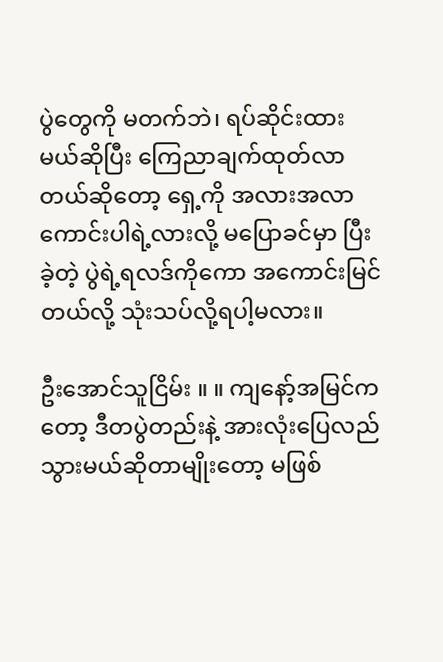ပွဲတွေကို မတက်ဘဲ၊ ရပ်ဆိုင်းထားမယ်ဆိုပြီး ကြေညာချက်ထုတ်လာတယ်ဆိုတော့ ရှေ့ကို အလားအလာ ကောင်းပါရဲ့လားလို့ မပြောခင်မှာ ပြီးခဲ့တဲ့ ပွဲရဲ့ရလဒ်ကိုကော အကောင်းမြင်တယ်လို့ သုံးသပ်လို့ရပါ့မလား။

ဦးအောင်သူငြိမ်း ။ ။ ကျနော့်အမြင်ကတော့ ဒီတပွဲတည်းနဲ့ အားလုံးပြေလည်သွားမယ်ဆိုတာမျိုးတော့ မဖြစ်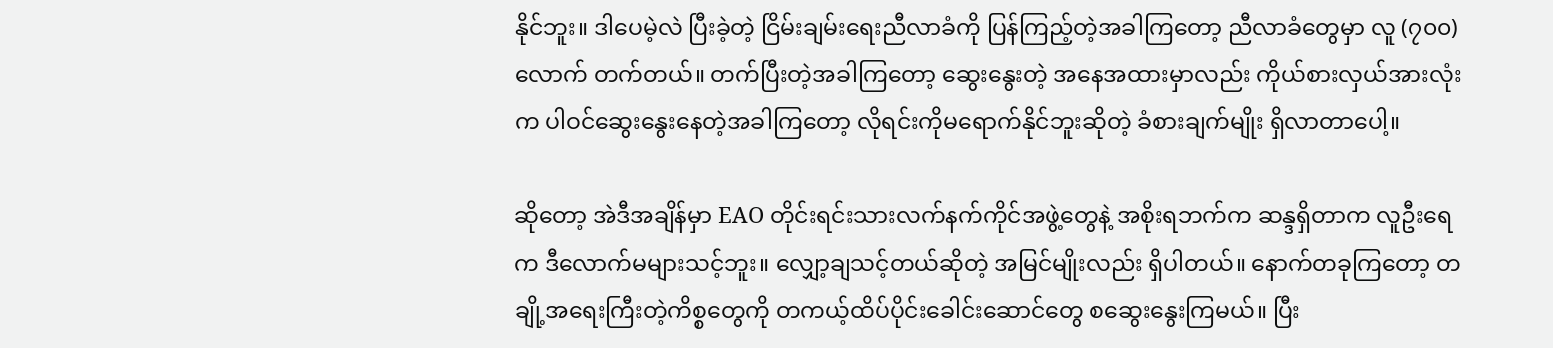နိုင်ဘူး။ ဒါပေမဲ့လဲ ပြီးခဲ့တဲ့ ငြိမ်းချမ်းရေးညီလာခံကို ပြန်ကြည့်တဲ့အခါကြတော့ ညီလာခံတွေမှာ လူ (၇၀၀) လောက် တက်တယ်။ တက်ပြီးတဲ့အခါကြတော့ ဆွေးနွေးတဲ့ အနေအထားမှာလည်း ကိုယ်စားလှယ်အားလုံးက ပါဝင်ဆွေးနွေးနေတဲ့အခါကြတော့ လိုရင်းကိုမရောက်နိုင်ဘူးဆိုတဲ့ ခံစားချက်မျိုး ရှိလာတာပေါ့။

ဆိုတော့ အဲဒီအချိန်မှာ EAO တိုင်းရင်းသားလက်နက်ကိုင်အဖွဲ့တွေနဲ့ အစိုးရဘက်က ဆန္ဒရှိတာက လူဦးရေက ဒီလောက်မများသင့်ဘူး။ လျှော့ချသင့်တယ်ဆိုတဲ့ အမြင်မျိုးလည်း ရှိပါတယ်။ နောက်တခုကြတော့ တချို့အရေးကြီးတဲ့ကိစ္စတွေကို တကယ့်ထိပ်ပိုင်းခေါင်းဆောင်တွေ စဆွေးနွေးကြမယ်။ ပြီး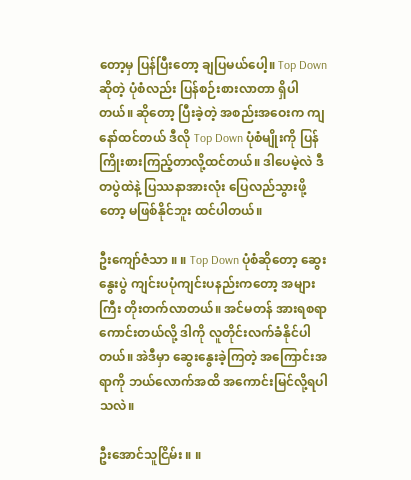တော့မှ ပြန်ပြီးတော့ ချပြမယ်ပေါ့။ Top Down ဆိုတဲ့ ပုံစံလည်း ပြန်စဉ်းစားလာတာ ရှိပါတယ်။ ဆိုတော့ ပြီးခဲ့တဲ့ အစည်းအဝေးက ကျနော်ထင်တယ် ဒီလို Top Down ပုံစံမျိုးကို ပြန်ကြိုးစားကြည့်တာလို့ထင်တယ်။ ဒါပေမဲ့လဲ ဒီတပွဲထဲနဲ့ ပြဿနာအားလုံး ပြေလည်သွားဖို့တော့ မဖြစ်နိုင်ဘူး ထင်ပါတယ်။

ဦးကျော်ဇံသာ ။ ။ Top Down ပုံစံဆိုတော့ ဆွေးနွေးပွဲ ကျင်းပပုံကျင်းပနည်းကတော့ အများကြီး တိုးတက်လာတယ်။ အင်မတန် အားရစရာကောင်းတယ်လို့ ဒါကို လူတိုင်းလက်ခံနိုင်ပါတယ်။ အဲဒီမှာ ဆွေးနွေးခဲ့ကြတဲ့ အကြောင်းအရာကို ဘယ်လောက်အထိ အကောင်းမြင်လို့ရပါသလဲ။

ဦးအောင်သူငြိမ်း ။ ။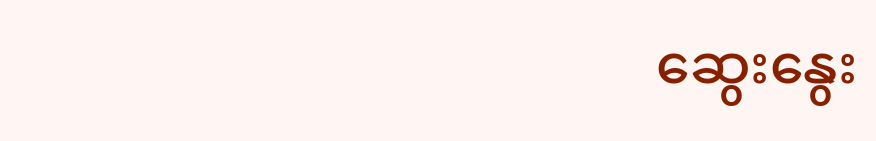ဆွေးနွေး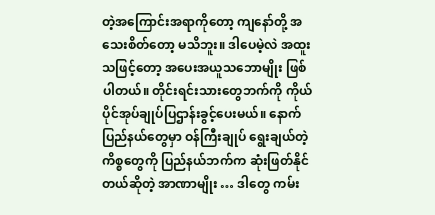တဲ့အကြောင်းအရာကိုတော့ ကျနော်တို့ အသေးစိတ်တော့ မသိဘူး။ ဒါပေမဲ့လဲ အထူးသဖြင့်တော့ အပေးအယူသဘောမျိုး ဖြစ်ပါတယ်။ တိုင်းရင်းသားတွေဘက်ကို ကိုယ်ပိုင်အုပ်ချုပ်ပြဌာန်းခွင့်ပေးမယ်။ နောက် ပြည်နယ်တွေမှာ ဝန်ကြီးချုပ် ရွေးချယ်တဲ့ကိစ္စတွေကို ပြည်နယ်ဘက်က ဆုံးဖြတ်နိုင်တယ်ဆိုတဲ့ အာဏာမျိုး … ဒါတွေ ကမ်း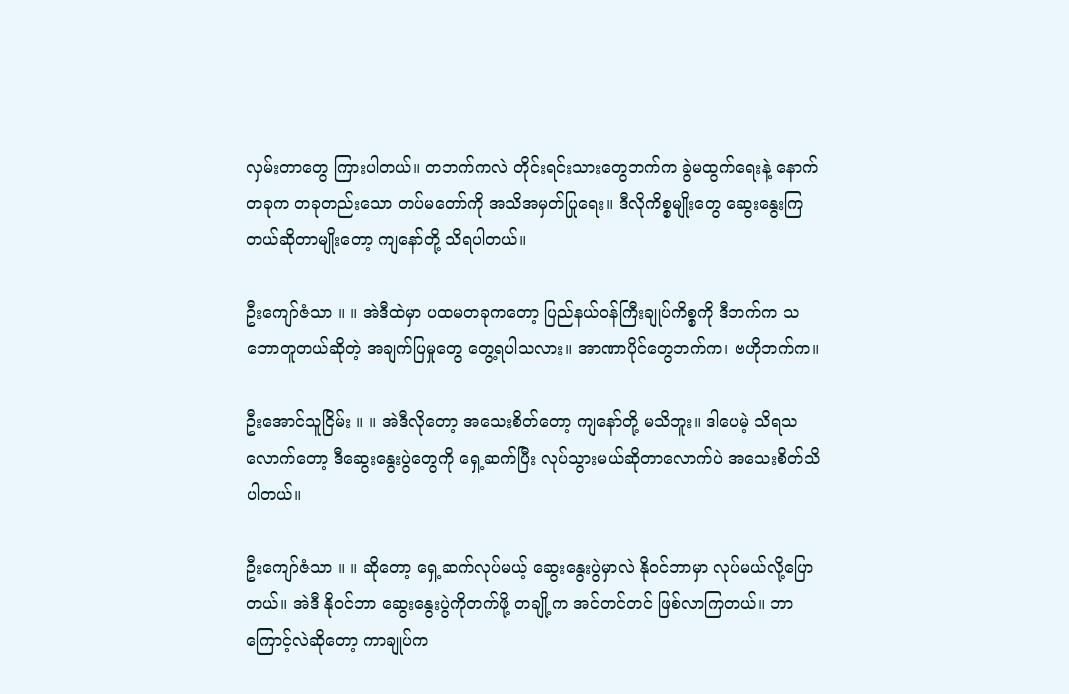လှမ်းတာတွေ ကြားပါတယ်။ တဘက်ကလဲ တိုင်းရင်းသားတွေဘက်က ခွဲမထွက်ရေးနဲ့ နောက်တခုက တခုတည်းသော တပ်မတော်ကို အသိအမှတ်ပြုရေး။ ဒီလိုကိစ္စမျိုးတွေ ဆွေးနွေးကြတယ်ဆိုတာမျိုးတော့ ကျနော်တို့ သိရပါတယ်။

ဦးကျော်ဇံသာ ။ ။ အဲဒီထဲမှာ ပထမတခုကတော့ ပြည်နယ်ဝန်ကြီးချုပ်ကိစ္စကို ဒီဘက်က သဘောတူတယ်ဆိုတဲ့ အချက်ပြမှုတွေ တွေ့ရပါသလား။ အာဏာပိုင်တွေဘက်က၊ ဗဟိုဘက်က။

ဦးအောင်သူငြိမ်း ။ ။ အဲဒီလိုတော့ အသေးစိတ်တော့ ကျနော်တို့ မသိဘူး။ ဒါပေမဲ့ သိရသလောက်တော့ ဒီဆွေးနွေးပွဲတွေကို ရှေ့ဆက်ပြီး လုပ်သွားမယ်ဆိုတာလောက်ပဲ အသေးစိတ်သိပါတယ်။

ဦးကျော်ဇံသာ ။ ။ ဆိုတော့ ရှေ့ဆက်လုပ်မယ့် ဆွေးနွေးပွဲမှာလဲ နိုဝင်ဘာမှာ လုပ်မယ်လို့ပြောတယ်။ အဲဒီ နိုဝင်ဘာ ဆွေးနွေးပွဲကိုတက်ဖို့ တချို့က အင်တင်တင် ဖြစ်လာကြတယ်။ ဘာကြောင့်လဲဆိုတော့ ကာချုပ်က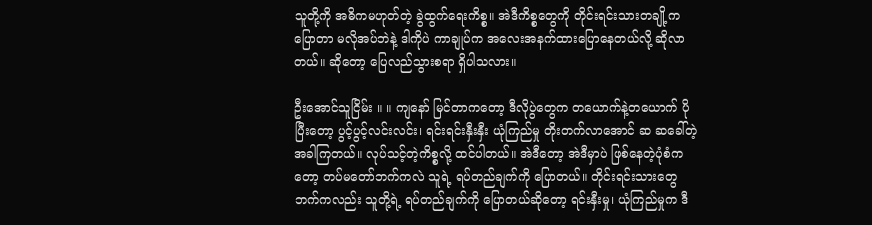သူတို့ကို အဓိကမဟုတ်တဲ့ ခွဲထွက်ရေးကိစ္စ။ အဲဒီကိစ္စတွေကို တိုင်းရင်းသားတချို့ကပြောတာ မလိုအပ်ဘဲနဲ့ ဒါကိုပဲ ကာချုပ်က အလေးအနက်ထားပြောနေတယ်လို့ ဆိုလာတယ်။ ဆိုတော့ ပြေလည်သွားစရာ ရှိပါသလား။

ဦးအောင်သူငြိမ်း ။ ။ ကျနော် မြင်တာကတော့ ဒီလိုပွဲတွေက တယောက်နဲ့တယောက် ပိုပြီးတော့ ပွင့်ပွင့်လင်းလင်း၊ ရင်းရင်းနှီးနှီး ယုံကြည်မှု တိုးတက်လာအောင် ဆ ဆခေါ်တဲ့အခါကြတယ်။ လုပ်သင့်တဲ့ကိစ္စလို့ ထင်ပါတယ်။ အဲဒီတော့ အဲဒီမှာပဲ ဖြစ်နေတဲ့ပုံစံကတော့ တပ်မတော်ဘက်ကလဲ သူရဲ့ ရပ်တည်ချက်ကို ပြောတယ်။ တိုင်းရင်းသားတွေဘက်ကလည်း သူတို့ရဲ့ ရပ်တည်ချက်ကို ပြောတယ်ဆိုတော့ ရင်းနှီးမှု၊ ယုံကြည်မှုက ဒီ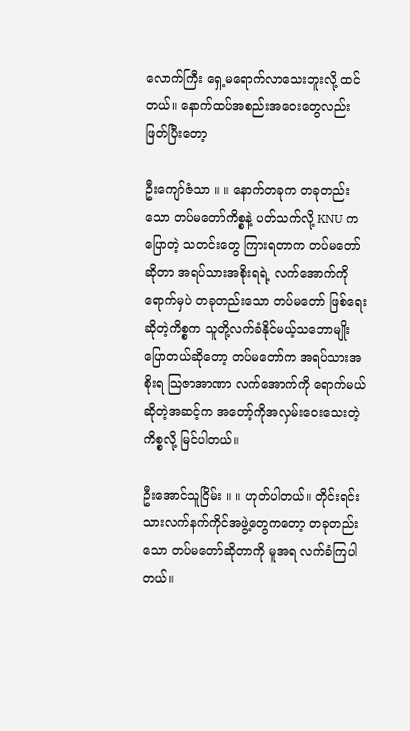လောက်ကြီး ရှေ့မရောက်လာသေးဘူးလို့ ထင်တယ်။ နောက်ထပ်အစည်းအဝေးတွေလည်း ဖြတ်ပြီးတော့

ဦးကျော်ဇံသာ ။ ။ နောက်တခုက တခုတည်းသော တပ်မတော်ကိစ္စနဲ့ ပတ်သက်လို့ KNU က ပြောတဲ့ သတင်းတွေ ကြားရတာက တပ်မတော်ဆိုတာ အရပ်သားအစိုးရရဲ့ လက်အောက်ကို ရောက်မှပဲ တခုတည်းသော တပ်မတော် ဖြစ်ရေးဆိုတဲ့ကိစ္စက သူတို့လက်ခံနိုင်မယ့်သဘောမျိုး ပြောတယ်ဆိုတော့ တပ်မတော်က အရပ်သားအစိုးရ သြဇာအာဏာ လက်အောက်ကို ရောက်မယ်ဆိုတဲ့အဆင့်က အတော့်ကိုအလှမ်းဝေးသေးတဲ့ ကိစ္စလို့ မြင်ပါတယ်။

ဦးအောင်သူငြိမ်း ။ ။ ဟုတ်ပါတယ်။ တိုင်းရင်းသားလက်နက်ကိုင်အဖွဲ့တွေကတော့ တခုတည်းသော တပ်မတော်ဆိုတာကို မူအရ လက်ခံကြပါတယ်။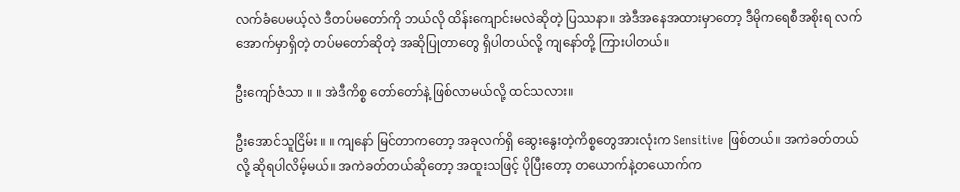လက်ခံပေမယ့်လဲ ဒီတပ်မတော်ကို ဘယ်လို ထိန်းကျောင်းမလဲဆိုတဲ့ ပြဿနာ။ အဲဒီအနေအထားမှာတော့ ဒီမိုကရေစီအစိုးရ လက်အောက်မှာရှိတဲ့ တပ်မတော်ဆိုတဲ့ အဆိုပြုတာတွေ ရှိပါတယ်လို့ ကျနော်တို့ ကြားပါတယ်။

ဦးကျော်ဇံသာ ။ ။ အဲဒီကိစ္စ တော်တော်နဲ့ ဖြစ်လာမယ်လို့ ထင်သလား။

ဦးအောင်သူငြိမ်း ။ ။ ကျနော် မြင်တာကတော့ အခုလက်ရှိ ဆွေးနွေးတဲ့ကိစ္စတွေအားလုံးက Sensitive ဖြစ်တယ်။ အကဲခတ်တယ်လို့ ဆိုရပါလိမ့်မယ်။ အကဲခတ်တယ်ဆိုတော့ အထူးသဖြင့် ပိုပြီးတော့ တယောက်နဲ့တယောက်က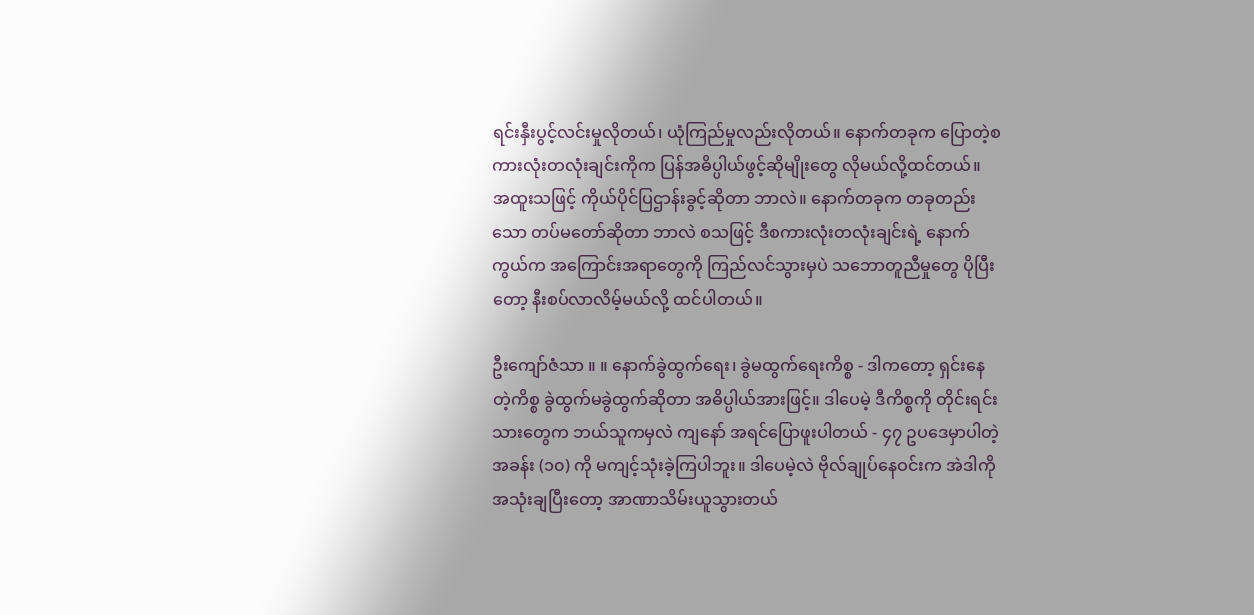ရင်းနှီးပွင့်လင်းမှုလိုတယ်၊ ယုံကြည်မှုလည်းလိုတယ်။ နောက်တခုက ပြောတဲ့စကားလုံးတလုံးချင်းကိုက ပြန်အဓိပ္ပါယ်ဖွင့်ဆိုမျိုးတွေ လိုမယ်လို့ထင်တယ်။ အထူးသဖြင့် ကိုယ်ပိုင်ပြဌာန်းခွင့်ဆိုတာ ဘာလဲ။ နောက်တခုက တခုတည်းသော တပ်မတော်ဆိုတာ ဘာလဲ စသဖြင့် ဒီစကားလုံးတလုံးချင်းရဲ့ နောက်ကွယ်က အကြောင်းအရာတွေကို ကြည်လင်သွားမှပဲ သဘောတူညီမှုတွေ ပိုပြီးတော့ နီးစပ်လာလိမ့်မယ်လို့ ထင်ပါတယ်။

ဦးကျော်ဇံသာ ။ ။ နောက်ခွဲထွက်ရေး၊ ခွဲမထွက်ရေးကိစ္စ - ဒါကတော့ ရှင်းနေတဲ့ကိစ္စ ခွဲထွက်မခွဲထွက်ဆိုတာ အဓိပ္ပါယ်အားဖြင့်။ ဒါပေမဲ့ ဒီကိစ္စကို တိုင်းရင်းသားတွေက ဘယ်သူကမှလဲ ကျနော် အရင်ပြောဖူးပါတယ် - ၄၇ ဥပဒေမှာပါတဲ့ အခန်း (၁၀) ကို မကျင့်သုံးခဲ့ကြပါဘူး။ ဒါပေမဲ့လဲ ဗိုလ်ချုပ်နေဝင်းက အဲဒါကို အသုံးချပြီးတော့ အာဏာသိမ်းယူသွားတယ်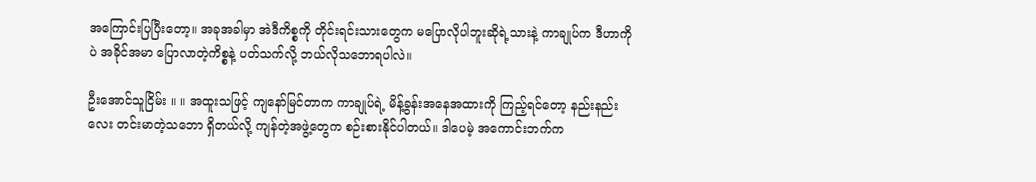အကြောင်းပြပြီးတော့။ အခုအခါမှာ အဲဒီကိစ္စကို တိုင်းရင်းသားတွေက မပြောလိုပါဘူးဆိုရဲ့သားနဲ့ ကာချုပ်က ဒီဟာကိုပဲ အခိုင်အမာ ပြောလာတဲ့ကိစ္စနဲ့ ပတ်သက်လို့ ဘယ်လိုသဘောရပါလဲ။

ဦးအောင်သူငြိမ်း ။ ။ အထူးသဖြင့် ကျနော်မြင်တာက ကာချုပ်ရဲ့ မိန့်ခွန်းအနေအထားကို ကြည့်ရင်တော့ နည်းနည်းလေး တင်းမာတဲ့သဘော ရှိတယ်လို့ ကျန်တဲ့အဖွဲ့တွေက စဉ်းစားနိုင်ပါတယ်။ ဒါပေမဲ့ အကောင်းဘက်က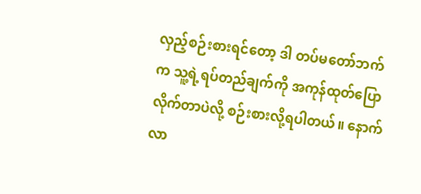လှည့်စဉ်းစားရင်တော့ ဒါ တပ်မတော်ဘက်က သူ့ရဲ့ရပ်တည်ချက်ကို အကုန်ထုတ်ပြောလိုက်တာပဲလို့ စဉ်းစားလို့ရပါတယ်။ နောက်လာ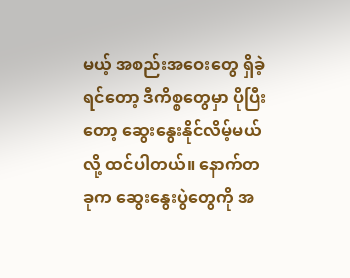မယ့် အစည်းအဝေးတွေ ရှိခဲ့ရင်တော့ ဒီကိစ္စတွေမှာ ပိုပြီးတော့ ဆွေးနွေးနိုင်လိမ့်မယ်လို့ ထင်ပါတယ်။ နောက်တခုက ဆွေးနွေးပွဲတွေကို အ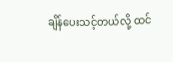ချိန်ပေးသင့်တယ်လို့ ထင်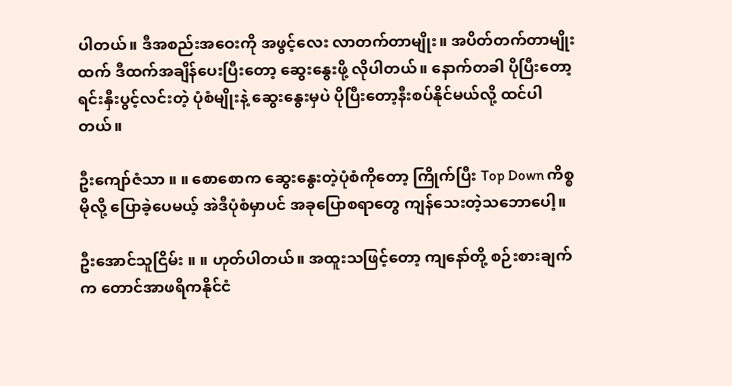ပါတယ်။ ဒီအစည်းအဝေးကို အဖွင့်လေး လာတက်တာမျိုး။ အပိတ်တက်တာမျိုးထက် ဒီထက်အချိန်ပေးပြီးတော့ ဆွေးနွေးဖို့ လိုပါတယ်။ နောက်တခါ ပိုပြီးတော့ ရင်းနှီးပွင့်လင်းတဲ့ ပုံစံမျိုးနဲ့ ဆွေးနွေးမှပဲ ပိုပြီးတော့နီးစပ်နိုင်မယ်လို့ ထင်ပါတယ်။

ဦးကျော်ဇံသာ ။ ။ စောစောက ဆွေးနွေးတဲ့ပုံစံကိုတော့ ကြိုက်ပြီး Top Down ကိစ္စမိုလို့ ပြောခဲ့ပေမယ့် အဲဒီပုံစံမှာပင် အခုပြောစရာတွေ ကျန်သေးတဲ့သဘောပေါ့။

ဦးအောင်သူငြိမ်း ။ ။ ဟုတ်ပါတယ်။ အထူးသဖြင့်တော့ ကျနော်တို့ စဉ်းစားချက်က တောင်အာဖရိကနိုင်ငံ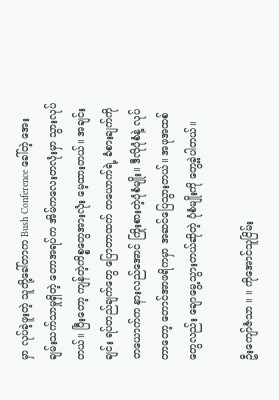မှာ လုပ်ခဲ့ဖူးတဲ့ သူတို့ခေါ်တာက Bush Conference ခေါ်တဲ့ အေးချမ်းသက်သာမှုရှိတဲ့ တောအရပ်က အိမ်ကလေးတလုံးမှာ သွားလုပ်တယ်။ ပြီးတော့ ကျန်တဲ့ကိစ္စတွေအားလုံး မေ့ထားတယ်။ အချင်းချင်း ရပ်တည်ချက်တွေ ပြောတာထက် တယောက်ရဲ့ ခံစားချက်ကို တယောက်က နားလည်အောင် ကြိုးစားတဲ့ပုံစံမျိုး။ ဒီလိုပုံစံနဲ့ လုပ်တာတော့ တောင်အာဖရိကမှာ အဆင်ပြေသွားတယ်။ အဖုအထစ်တွေလည်း ချောမွေ့သွားတယ်ဆိုတဲ့ ပုံစံမျိုးကို တွေ့ခဲ့ပါတယ်။

ဦးကျော်ဇံသာ ။ ။ ကိုအောင်သူငြိမ်း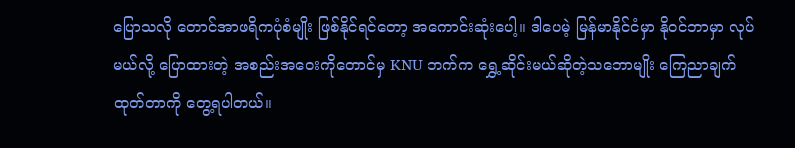ပြောသလို တောင်အာဖရိကပုံစံမျိုး ဖြစ်နိုင်ရင်တော့ အကောင်းဆုံးပေါ့။ ဒါပေမဲ့ မြန်မာနိုင်ငံမှာ နိုဝင်ဘာမှာ လုပ်မယ်လို့ ပြောထားတဲ့ အစည်းအဝေးကိုတောင်မှ KNU ဘက်က ရွှေ့ဆိုင်းမယ်ဆိုတဲ့သဘောမျိုး ကြေညာချက်ထုတ်တာကို တွေ့ရပါတယ်။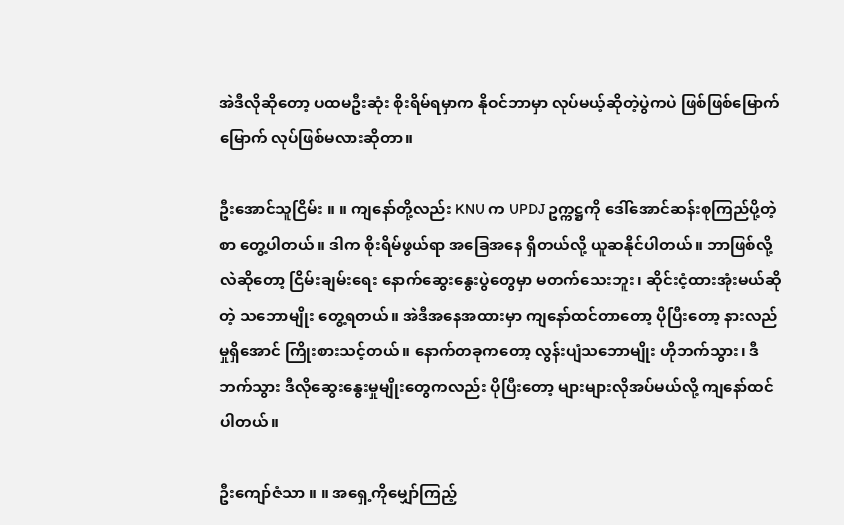အဲဒီလိုဆိုတော့ ပထမဦးဆုံး စိုးရိမ်ရမှာက နိုဝင်ဘာမှာ လုပ်မယ့်ဆိုတဲ့ပွဲကပဲ ဖြစ်ဖြစ်မြောက်မြောက် လုပ်ဖြစ်မလားဆိုတာ။

ဦးအောင်သူငြိမ်း ။ ။ ကျနော်တို့လည်း KNU က UPDJ ဥက္ကဋ္ဌကို ဒေါ်အောင်ဆန်းစုကြည်ပို့တဲ့စာ တွေ့ပါတယ်။ ဒါက စိုးရိမ်ဖွယ်ရာ အခြေအနေ ရှိတယ်လို့ ယူဆနိုင်ပါတယ်။ ဘာဖြစ်လို့လဲဆိုတော့ ငြိမ်းချမ်းရေး နောက်ဆွေးနွေးပွဲတွေမှာ မတက်သေးဘူး၊ ဆိုင်းငံ့ထားအုံးမယ်ဆိုတဲ့ သဘောမျိုး တွေ့ရတယ်။ အဲဒီအနေအထားမှာ ကျနော်ထင်တာတော့ ပိုပြီးတော့ နားလည်မှုရှိအောင် ကြိုးစားသင့်တယ်။ နောက်တခုကတော့ လွန်းပျံသဘောမျိုး ဟိုဘက်သွား၊ ဒီဘက်သွား ဒီလိုဆွေးနွေးမှုမျိုးတွေကလည်း ပိုပြီးတော့ များများလိုအပ်မယ်လို့ ကျနော်ထင်ပါတယ်။

ဦးကျော်ဇံသာ ။ ။ အရှေ့ကိုမျှော်ကြည့်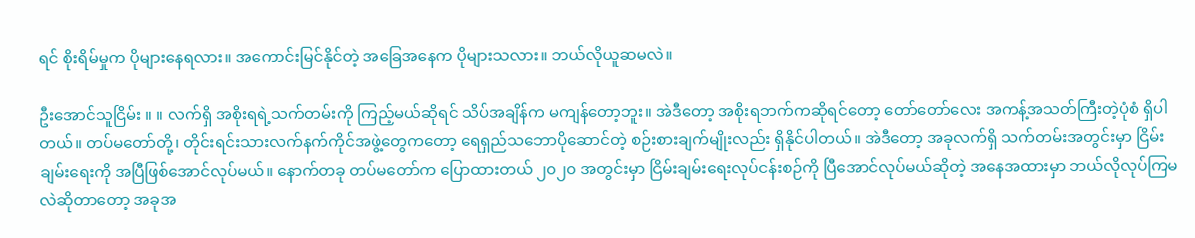ရင် စိုးရိမ်မှုက ပိုများနေရလား။ အကောင်းမြင်နိုင်တဲ့ အခြေအနေက ပိုများသလား။ ဘယ်လိုယူဆမလဲ။

ဦးအောင်သူငြိမ်း ။ ။ လက်ရှိ အစိုးရရဲ့သက်တမ်းကို ကြည့်မယ်ဆိုရင် သိပ်အချိန်က မကျန်တော့ဘူး။ အဲဒီတော့ အစိုးရဘက်ကဆိုရင်တော့ တော်တော်လေး အကန့်အသတ်ကြီးတဲ့ပုံစံ ရှိပါတယ်။ တပ်မတော်တို့၊ တိုင်းရင်းသားလက်နက်ကိုင်အဖွဲ့တွေကတော့ ရေရှည်သဘောပိုဆောင်တဲ့ စဉ်းစားချက်မျိုးလည်း ရှိနိုင်ပါတယ်။ အဲဒီတော့ အခုလက်ရှိ သက်တမ်းအတွင်းမှာ ငြိမ်းချမ်းရေးကို အပြီဖြစ်အောင်လုပ်မယ်။ နောက်တခု တပ်မတော်က ပြောထားတယ် ၂၀၂၀ အတွင်းမှာ ငြိမ်းချမ်းရေးလုပ်ငန်းစဉ်ကို ပြီအောင်လုပ်မယ်ဆိုတဲ့ အနေအထားမှာ ဘယ်လိုလုပ်ကြမလဲဆိုတာတော့ အခုအ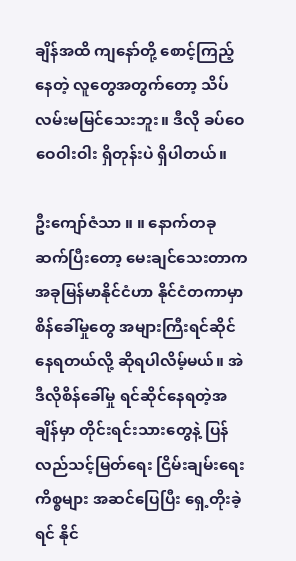ချိန်အထိ ကျနော်တို့ စောင့်ကြည့်နေတဲ့ လူတွေအတွက်တော့ သိပ်လမ်းမမြင်သေးဘူး။ ဒီလို ခပ်ဝေဝေဝါးဝါး ရှိတုန်းပဲ ရှိပါတယ်။

ဦးကျော်ဇံသာ ။ ။ နောက်တခုဆက်ပြီးတော့ မေးချင်သေးတာက အခုမြန်မာနိုင်ငံဟာ နိုင်ငံတကာမှာ စိန်ခေါ်မှုတွေ အများကြီးရင်ဆိုင်နေရတယ်လို့ ဆိုရပါလိမ့်မယ်။ အဲဒီလိုစိန်ခေါ်မှု ရင်ဆိုင်နေရတဲ့အချိန်မှာ တိုင်းရင်းသားတွေနဲ့ ပြန်လည်သင့်မြတ်ရေး ငြိမ်းချမ်းရေးကိစ္စများ အဆင်ပြေပြီး ရှေ့တိုးခဲ့ရင် နိုင်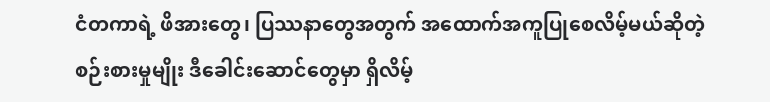ငံတကာရဲ့ ဖိအားတွေ၊ ပြဿနာတွေအတွက် အထောက်အကူပြုစေလိမ့်မယ်ဆိုတဲ့ စဉ်းစားမှုမျိုး ဒီခေါင်းဆောင်တွေမှာ ရှိလိမ့်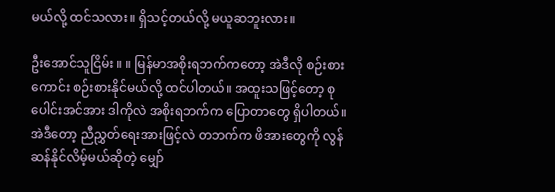မယ်လို့ ထင်သလား။ ရှိသင့်တယ်လို့ မယူဆဘူးလား။

ဦးအောင်သူငြိမ်း ။ ။ မြန်မာအစိုးရဘက်ကတော့ အဲဒီလို စဉ်းစားကောင်း စဉ်းစားနိုင်မယ်လို့ ထင်ပါတယ်။ အထူးသဖြင့်တော့ စုပေါင်းအင်အား ဒါကိုလဲ အစိုးရဘက်က ပြောတာတွေ ရှိပါတယ်။ အဲဒီတော့ ညီညွှတ်ရေးအားဖြင့်လဲ တဘက်က ဖိအားတွေကို လွန်ဆန်နိုင်လိမ့်မယ်ဆိုတဲ့ မျှော်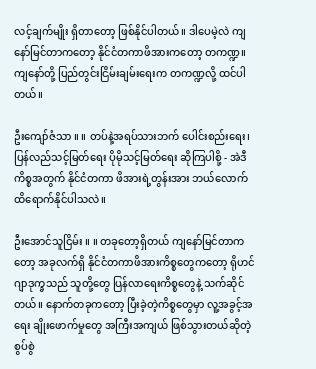လင့်ချက်မျိုး ရှိတာတော့ ဖြစ်နိုင်ပါတယ်။ ဒါပေမဲ့လဲ ကျနော်မြင်တာကတော့ နိုင်ငံတကာဖိအားကတော့ တကဏ္ဍ။ ကျနော်တို့ ပြည်တွင်းငြိမ်းချမ်းရေးက တကဏ္ဍလို့ ထင်ပါတယ်။

ဦးကျော်ဇံသာ ။ ။ တပ်နဲ့အရပ်သားဘက် ပေါင်းစည်းရေး၊ ပြန်လည်သင့်မြတ်ရေး ပိုမိုသင့်မြတ်ရေး ဆိုကြပါစို့ - အဲဒီကိစ္စအတွက် နိုင်ငံတကာ ဖိအားရဲ့တွန်းအား ဘယ်လောက်ထိရောက်နိုင်ပါသလဲ။

ဦးအောင်သူငြိမ်း ။ ။ တခုတော့ရှိတယ် ကျနော်မြင်တာကတော့ အခုလက်ရှိ နိုင်ငံတကာဖိအားကိစ္စတွေကတော့ ရိုဟင်ဂျာဒုက္ခသည် သူတို့တွေ ပြန်လာရေးကိစ္စတွေနဲ့ သက်ဆိုင်တယ်။ နောက်တခုကတော့ ပြီးခဲ့တဲ့ကိစ္စတွေမှာ လူ့အခွင့်အရေး ချိုးဖောက်မှုတွေ အကြီးအကျယ် ဖြစ်သွားတယ်ဆိုတဲ့ စွပ်စွဲ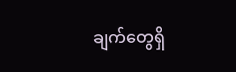ချက်တွေရှိ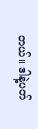တယ်။ ဒါနဲ့ပတ်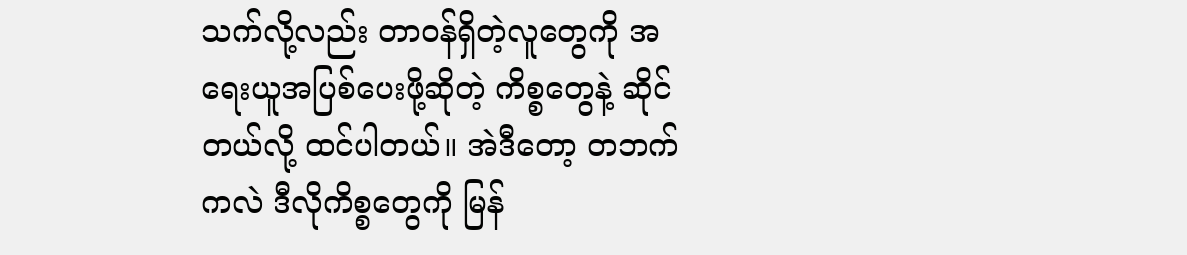သက်လို့လည်း တာဝန်ရှိတဲ့လူတွေကို အရေးယူအပြစ်ပေးဖို့ဆိုတဲ့ ကိစ္စတွေနဲ့ ဆိုင်တယ်လို့ ထင်ပါတယ်။ အဲဒီတော့ တဘက်ကလဲ ဒီလိုကိစ္စတွေကို မြန်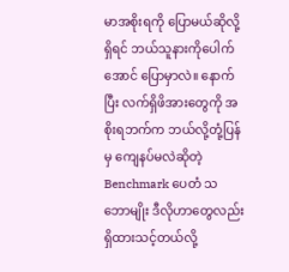မာအစိုးရကို ပြောမယ်ဆိုလို့ရှိရင် ဘယ်သူနားကိုပေါက်အောင် ပြောမှာလဲ။ နောက်ပြီး လက်ရှိဖိအားတွေကို အစိုးရဘက်က ဘယ်လို့တုံ့ပြန်မှ ကျေနပ်မလဲဆိုတဲ့ Benchmark ပေတံ သဘောမျိုး ဒီလိုဟာတွေလည်း ရှိထားသင့်တယ်လို့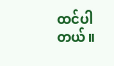ထင်ပါတယ်။